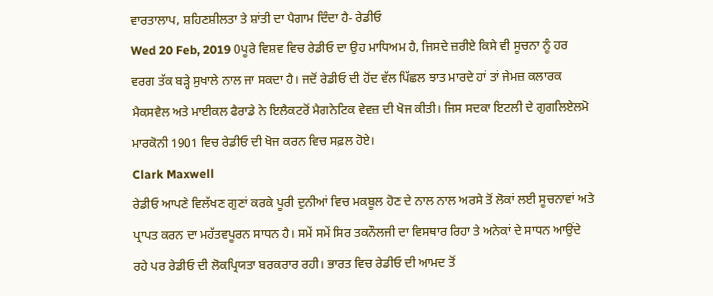ਵਾਰਤਾਲਾਪ, ਸ਼ਹਿਣਸ਼ੀਲਤਾ ਤੇ ਸ਼ਾਂਤੀ ਦਾ ਪੈਗਾਮ ਦਿੰਦਾ ਹੈ- ਰੇਡੀਓ
Wed 20 Feb, 2019 0ਪੂਰੇ ਵਿਸ਼ਵ ਵਿਚ ਰੇਡੀਓ ਦਾ ਉਹ ਮਾਧਿਅਮ ਹੈ, ਜਿਸਦੇ ਜ਼ਰੀਏ ਕਿਸੇ ਵੀ ਸੂਚਨਾ ਨੂੰ ਹਰ ਵਰਗ ਤੱਕ ਬੜ੍ਹੇ ਸੁਖਾਲੇ ਨਾਲ ਜਾ ਸਕਦਾ ਹੈ। ਜਦੋਂ ਰੇਡੀਓ ਦੀ ਹੋਂਦ ਵੱਲ ਪਿੱਛਲ ਝਾਤ ਮਾਰਦੇ ਹਾਂ ਤਾਂ ਜੇਮਜ਼ ਕਲਾਰਕ ਮੈਕਸਵੈਲ ਅਤੇ ਮਾਈਕਲ ਫੈਰਾਡੇ ਨੇ ਇਲੈਕਟਰੋਂ ਮੈਗਨੇਟਿਕ ਵੇਵਜ਼ ਦੀ ਖੋਜ ਕੀਤੀ। ਜਿਸ ਸਦਕਾ ਇਟਲੀ ਦੇ ਗੁਗਲਿਏਲਮੋ ਮਾਰਕੋਨੀ 1901 ਵਿਚ ਰੇਡੀਓ ਦੀ ਖੋਜ ਕਰਨ ਵਿਚ ਸਫ਼ਲ ਹੋਏ।
Clark Maxwell
ਰੇਡੀਓ ਆਪਣੇ ਵਿਲੱਖਣ ਗੁਣਾਂ ਕਰਕੇ ਪੂਰੀ ਦੁਨੀਆਂ ਵਿਚ ਮਕਬੂਲ ਹੋਣ ਦੇ ਨਾਲ ਨਾਲ ਅਰਸੇ ਤੋਂ ਲੋਕਾਂ ਲਈ ਸੂਚਨਾਵਾਂ ਅਤੇ ਪ੍ਰਾਪਤ ਕਰਨ ਦਾ ਮਹੱਤਵਪੂਰਨ ਸਾਧਨ ਹੈ। ਸਮੇਂ ਸਮੇਂ ਸਿਰ ਤਕਨੌਲਜੀ ਦਾ ਵਿਸਥਾਰ ਰਿਹਾ ਤੇ ਅਨੇਕਾਂ ਦੇ ਸਾਧਨ ਆਉਂਦੇ ਰਹੇ ਪਰ ਰੇਡੀਓ ਦੀ ਲੋਕਪ੍ਰਿਯਤਾ ਬਰਕਰਾਰ ਰਹੀ। ਭਾਰਤ ਵਿਚ ਰੇਡੀਓ ਦੀ ਆਮਦ ਤੋਂ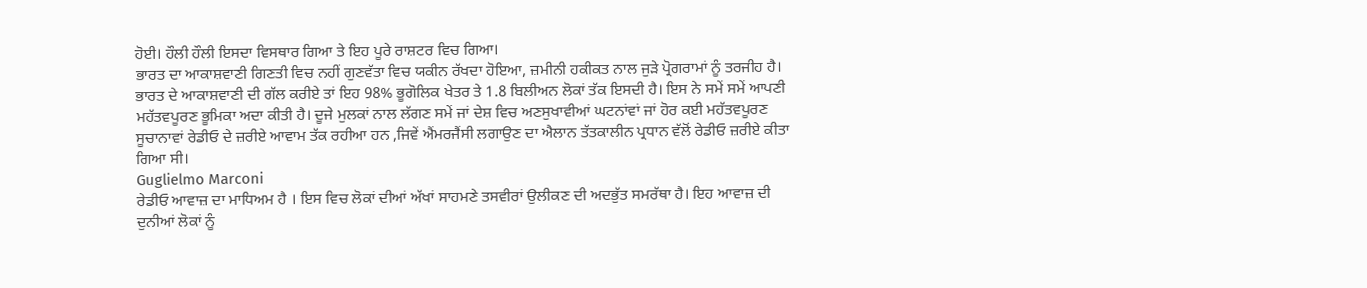ਹੋਈ। ਹੌਲੀ ਹੌਲੀ ਇਸਦਾ ਵਿਸਥਾਰ ਗਿਆ ਤੇ ਇਹ ਪੂਰੇ ਰਾਸ਼ਟਰ ਵਿਚ ਗਿਆ।
ਭਾਰਤ ਦਾ ਆਕਾਸ਼ਵਾਣੀ ਗਿਣਤੀ ਵਿਚ ਨਹੀਂ ਗੁਣਵੱਤਾ ਵਿਚ ਯਕੀਨ ਰੱਖਦਾ ਹੋਇਆ, ਜ਼ਮੀਨੀ ਹਕੀਕਤ ਨਾਲ ਜੁੜੇ ਪ੍ਰੋਗਰਾਮਾਂ ਨੂੰ ਤਰਜੀਹ ਹੈ।
ਭਾਰਤ ਦੇ ਆਕਾਸ਼ਵਾਣੀ ਦੀ ਗੱਲ ਕਰੀਏ ਤਾਂ ਇਹ 98% ਭੂਗੋਲਿਕ ਖੇਤਰ ਤੇ 1.8 ਬਿਲੀਅਨ ਲੋਕਾਂ ਤੱਕ ਇਸਦੀ ਹੈ। ਇਸ ਨੇ ਸਮੇਂ ਸਮੇਂ ਆਪਣੀ ਮਹੱਤਵਪੂਰਣ ਭੂਮਿਕਾ ਅਦਾ ਕੀਤੀ ਹੈ। ਦੂਜੇ ਮੁਲਕਾਂ ਨਾਲ ਲੱਗਣ ਸਮੇਂ ਜਾਂ ਦੇਸ਼ ਵਿਚ ਅਣਸੁਖਾਵੀਆਂ ਘਟਨਾਂਵਾਂ ਜਾਂ ਹੋਰ ਕਈ ਮਹੱਤਵਪੂਰਣ ਸੂਚਾਨਾਵਾਂ ਰੇਡੀਓ ਦੇ ਜ਼ਰੀਏ ਆਵਾਮ ਤੱਕ ਰਹੀਆ ਹਨ ,ਜਿਵੇਂ ਐਂਮਰਜੈਂਸੀ ਲਗਾਉਣ ਦਾ ਐਲਾਨ ਤੱਤਕਾਲੀਨ ਪ੍ਰਧਾਨ ਵੱਲੋਂ ਰੇਡੀਓ ਜ਼ਰੀਏ ਕੀਤਾ ਗਿਆ ਸੀ।
Guglielmo Marconi
ਰੇਡੀਓ ਆਵਾਜ਼ ਦਾ ਮਾਧਿਅਮ ਹੈ । ਇਸ ਵਿਚ ਲੋਕਾਂ ਦੀਆਂ ਅੱਖਾਂ ਸਾਹਮਣੇ ਤਸਵੀਰਾਂ ਉਲੀਕਣ ਦੀ ਅਦਭੁੱਤ ਸਮਰੱਥਾ ਹੈ। ਇਹ ਆਵਾਜ਼ ਦੀ ਦੁਨੀਆਂ ਲੋਕਾਂ ਨੂੰ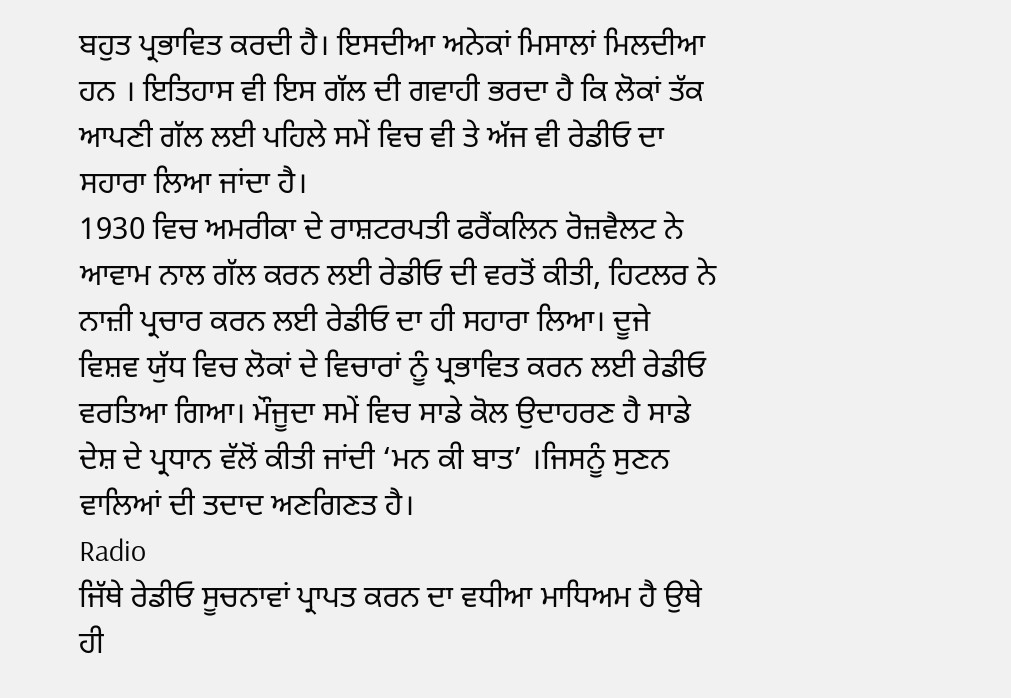ਬਹੁਤ ਪ੍ਰਭਾਵਿਤ ਕਰਦੀ ਹੈ। ਇਸਦੀਆ ਅਨੇਕਾਂ ਮਿਸਾਲਾਂ ਮਿਲਦੀਆ ਹਨ । ਇਤਿਹਾਸ ਵੀ ਇਸ ਗੱਲ ਦੀ ਗਵਾਹੀ ਭਰਦਾ ਹੈ ਕਿ ਲੋਕਾਂ ਤੱਕ ਆਪਣੀ ਗੱਲ ਲਈ ਪਹਿਲੇ ਸਮੇਂ ਵਿਚ ਵੀ ਤੇ ਅੱਜ ਵੀ ਰੇਡੀਓ ਦਾ ਸਹਾਰਾ ਲਿਆ ਜਾਂਦਾ ਹੈ।
1930 ਵਿਚ ਅਮਰੀਕਾ ਦੇ ਰਾਸ਼ਟਰਪਤੀ ਫਰੈਂਕਲਿਨ ਰੋਜ਼ਵੈਲਟ ਨੇ ਆਵਾਮ ਨਾਲ ਗੱਲ ਕਰਨ ਲਈ ਰੇਡੀਓ ਦੀ ਵਰਤੋਂ ਕੀਤੀ, ਹਿਟਲਰ ਨੇ ਨਾਜ਼ੀ ਪ੍ਰਚਾਰ ਕਰਨ ਲਈ ਰੇਡੀਓ ਦਾ ਹੀ ਸਹਾਰਾ ਲਿਆ। ਦੂਜੇ ਵਿਸ਼ਵ ਯੁੱਧ ਵਿਚ ਲੋਕਾਂ ਦੇ ਵਿਚਾਰਾਂ ਨੂੰ ਪ੍ਰਭਾਵਿਤ ਕਰਨ ਲਈ ਰੇਡੀਓ ਵਰਤਿਆ ਗਿਆ। ਮੌਜੂਦਾ ਸਮੇਂ ਵਿਚ ਸਾਡੇ ਕੋਲ ਉਦਾਹਰਣ ਹੈ ਸਾਡੇ ਦੇਸ਼ ਦੇ ਪ੍ਰਧਾਨ ਵੱਲੋਂ ਕੀਤੀ ਜਾਂਦੀ ‘ਮਨ ਕੀ ਬਾਤ’ ।ਜਿਸਨੂੰ ਸੁਣਨ ਵਾਲਿਆਂ ਦੀ ਤਦਾਦ ਅਣਗਿਣਤ ਹੈ।
Radio
ਜਿੱਥੇ ਰੇਡੀਓ ਸੂਚਨਾਵਾਂ ਪ੍ਰਾਪਤ ਕਰਨ ਦਾ ਵਧੀਆ ਮਾਧਿਅਮ ਹੈ ਉਥੇ ਹੀ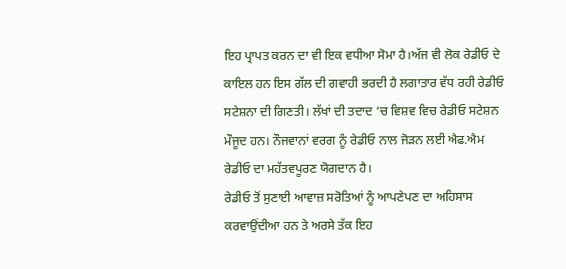ਇਹ ਪ੍ਰਾਪਤ ਕਰਨ ਦਾ ਵੀ ਇਕ ਵਧੀਆ ਸੋਮਾ ਹੈ।ਅੱਜ ਵੀ ਲੋਕ ਰੇਡੀਓ ਦੇ ਕਾਇਲ ਹਨ ਇਸ ਗੱਲ ਦੀ ਗਵਾਹੀ ਭਰਦੀ ਹੈ ਲਗਾਤਾਰ ਵੱਧ ਰਹੀ ਰੇਡੀਓ ਸਟੇਸ਼ਨਾ ਦੀ ਗਿਣਤੀ। ਲੱਖਾਂ ਦੀ ਤਦਾਦ ‘ਚ ਵਿਸ਼ਵ ਵਿਚ ਰੇਡੀਓ ਸਟੇਸ਼ਨ ਮੌਜੂਦ ਹਨ। ਨੌਜਵਾਨਾਂ ਵਰਗ ਨੂੰ ਰੇਡੀਓ ਨਾਲ ਜੋੜਨ ਲਈ ਐਫ.ਐਮ ਰੇਡੀਓ ਦਾ ਮਹੱਤਵਪੂਰਣ ਯੋਗਦਾਨ ਹੈ।
ਰੇਡੀਓ ਤੋਂ ਸੁਣਾਈ ਆਵਾਜ਼ ਸਰੋਤਿਆਂ ਨੂੰ ਆਪਣੇਪਣ ਦਾ ਅਹਿਸਾਸ ਕਰਵਾਉਂਦੀਆ ਹਨ ਤੇ ਅਰਸੇ ਤੱਕ ਇਹ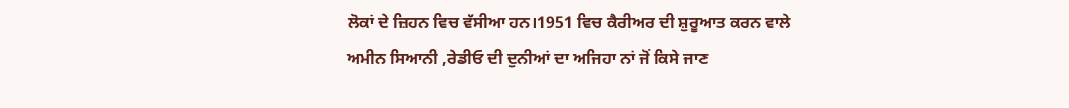ਲੋਕਾਂ ਦੇ ਜ਼ਿਹਨ ਵਿਚ ਵੱਸੀਆ ਹਨ।1951 ਵਿਚ ਕੈਰੀਅਰ ਦੀ ਸ਼ੁਰੂਆਤ ਕਰਨ ਵਾਲੇ ਅਮੀਨ ਸਿਆਨੀ ,ਰੇਡੀਓ ਦੀ ਦੁਨੀਆਂ ਦਾ ਅਜਿਹਾ ਨਾਂ ਜੋਂ ਕਿਸੇ ਜਾਣ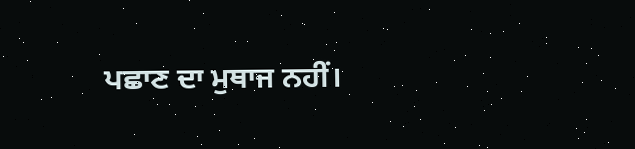ਪਛਾਣ ਦਾ ਮੁਥਾਜ ਨਹੀਂ।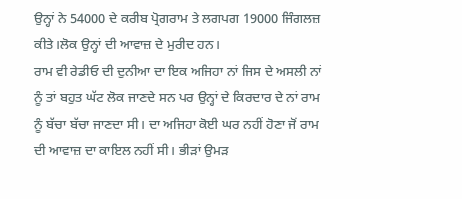ਉਨ੍ਹਾਂ ਨੇ 54000 ਦੇ ਕਰੀਬ ਪ੍ਰੋਗਰਾਮ ਤੇ ਲਗਪਗ 19000 ਜਿੰਗਲਜ਼ ਕੀਤੇ।ਲੋਕ ਉਨ੍ਹਾਂ ਦੀ ਆਵਾਜ਼ ਦੇ ਮੁਰੀਦ ਹਨ।
ਰਾਮ ਵੀ ਰੇਡੀਓ ਦੀ ਦੁਨੀਆ ਦਾ ਇਕ ਅਜਿਹਾ ਨਾਂ ਜਿਸ ਦੇ ਅਸਲੀ ਨਾਂ ਨੂੰ ਤਾਂ ਬਹੁਤ ਘੱਟ ਲੋਕ ਜਾਣਦੇ ਸਨ ਪਰ ਉਨ੍ਹਾਂ ਦੇ ਕਿਰਦਾਰ ਦੇ ਨਾਂ ਰਾਮ ਨੂੰ ਬੱਚਾ ਬੱਚਾ ਜਾਣਦਾ ਸੀ। ਦਾ ਅਜਿਹਾ ਕੋਈ ਘਰ ਨਹੀਂ ਹੋਣਾ ਜੋਂ ਰਾਮ ਦੀ ਆਵਾਜ਼ ਦਾ ਕਾਇਲ ਨਹੀਂ ਸੀ। ਭੀੜਾਂ ਉਮੜ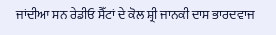ਜਾਂਦੀਆ ਸਨ ਰੇਡੀਓ ਸੈੱਟਾਂ ਦੇ ਕੋਲ ਸ਼੍ਰੀ ਜਾਨਕੀ ਦਾਸ ਭਾਰਦਵਾਜ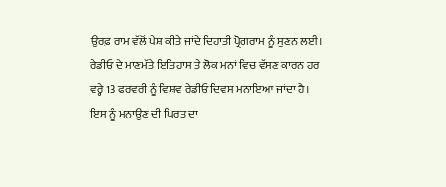ਉਰਫ਼ ਰਾਮ ਵੱਲੋਂ ਪੇਸ਼ ਕੀਤੇ ਜਾਂਦੇ ਦਿਹਾਤੀ ਪ੍ਰੋਗਰਾਮ ਨੂੰ ਸੁਣਨ ਲਈ।
ਰੇਡੀਓ ਦੇ ਮਾਣਮੱਤੇ ਇਤਿਹਾਸ ਤੇ ਲੋਕ ਮਨਾਂ ਵਿਚ ਵੱਸਣ ਕਾਰਨ ਹਰ ਵਰ੍ਹੇ 13 ਫਰਵਰੀ ਨੂੰ ਵਿਸ਼ਵ ਰੇਡੀਓ ਦਿਵਸ ਮਨਾਇਆ ਜਾਂਦਾ ਹੈ। ਇਸ ਨੂੰ ਮਨਾਉਣ ਦੀ ਪਿਰਤ ਦਾ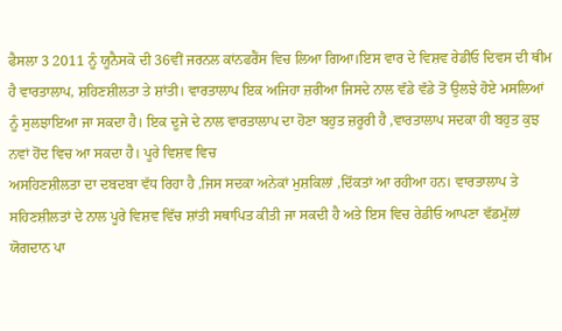ਫੈਸਲਾ 3 2011 ਨੂੰ ਯੂਨੈਸਕੋ ਦੀ 36ਵੀਂ ਜਰਨਲ ਕਾਂਨਫਰੈਂਸ ਵਿਚ ਲਿਆ ਗਿਆ।ਇਸ ਵਾਰ ਦੇ ਵਿਸ਼ਵ ਰੇਡੀਓ ਦਿਵਸ ਦੀ ਥੀਮ ਹੈ ਵਾਰਤਾਲਾਪ, ਸ਼ਹਿਣਸ਼ੀਲਤਾ ਤੇ ਸ਼ਾਂਤੀ। ਵਾਰਤਾਲਾਪ ਇਕ ਅਜਿਹਾ ਜ਼ਰੀਆ ਜਿਸਦੇ ਨਾਲ ਵੱਡੇ ਵੱਡੇ ਤੋਂ ਉਲਝੇ ਹੋਏ ਮਸਲਿਆਂ ਨੂੰ ਸੁਲਝਾਇਆ ਜਾ ਸਕਦਾ ਹੈ। ਇਕ ਦੂਜੇ ਦੇ ਨਾਲ ਵਾਰਤਾਲਾਪ ਦਾ ਹੋਣਾ ਬਹੁਤ ਜ਼ਰੂਰੀ ਹੈ ,ਵਾਰਤਾਲਾਪ ਸਦਕਾ ਹੀ ਬਹੁਤ ਕੁਝ ਨਵਾਂ ਹੋਂਦ ਵਿਚ ਆ ਸਕਦਾ ਹੈ। ਪੂਰੇ ਵਿਸ਼ਵ ਵਿਚ
ਅਸਹਿਣਸ਼ੀਲਤਾ ਦਾ ਦਬਦਬਾ ਵੱਧ ਰਿਹਾ ਹੈ ,ਜਿਸ ਸਦਕਾ ਅਨੇਕਾਂ ਮੁਸ਼ਕਿਲਾਂ ,ਦਿੱਕਤਾਂ ਆ ਰਹੀਆ ਹਨ। ਵਾਰਤਾਲਾਪ ਤੇ ਸਹਿਣਸ਼ੀਲਤਾਂ ਦੇ ਨਾਲ ਪੂਰੇ ਵਿਸ਼ਵ ਵਿੱਚ ਸ਼ਾਂਤੀ ਸਥਾਪਿਤ ਕੀਤੀ ਜਾ ਸਕਦੀ ਹੈ ਅਤੇ ਇਸ ਵਿਚ ਰੇਡੀਓ ਆਪਣਾ ਵੱਡਮੁੱਲਾਂ ਯੋਗਦਾਨ ਪਾ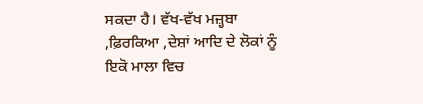ਸਕਦਾ ਹੈ। ਵੱਖ-ਵੱਖ ਮਜ਼੍ਹਬਾ ,ਫ਼ਿਰਕਿਆ ,ਦੇਸ਼ਾਂ ਆਦਿ ਦੇ ਲੋਕਾਂ ਨੂੰ ਇਕੋ ਮਾਲਾ ਵਿਚ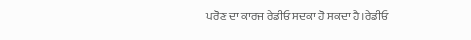ਪਰੋਣ ਦਾ ਕਾਰਜ ਰੇਡੀਓ ਸਦਕਾ ਹੋ ਸਕਦਾ ਹੈ।ਰੇਡੀਓ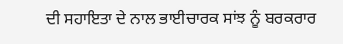ਦੀ ਸਹਾਇਤਾ ਦੇ ਨਾਲ ਭਾਈਚਾਰਕ ਸਾਂਝ ਨੂੰ ਬਰਕਰਾਰ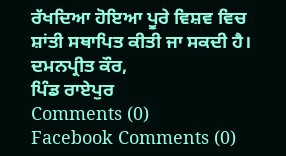ਰੱਖਦਿਆ ਹੋਇਆ ਪੂਰੇ ਵਿਸ਼ਵ ਵਿਚ ਸ਼ਾਂਤੀ ਸਥਾਪਿਤ ਕੀਤੀ ਜਾ ਸਕਦੀ ਹੈ।
ਦਮਨਪ੍ਰੀਤ ਕੌਰ,
ਪਿੰਡ ਰਾਏਪੁਰ
Comments (0)
Facebook Comments (0)